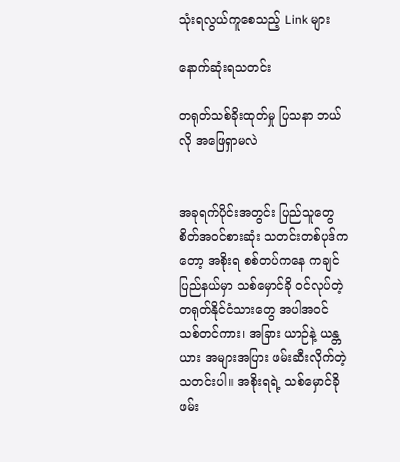သုံးရလွယ်ကူစေသည့် Link များ

နောက်ဆုံးရသတင်း

တရုတ်သစ်ခိုးထုတ်မှု ပြသနာ ဘယ်လို အဖြေရှာမလဲ


အခုရက်ပိုင်းအတွင်း ပြည်သူတွေ စိတ်အဝင်စားဆုံး သတင်းတစ်ပုဒ်ကတော့ အစိုးရ စစ်တပ်ကနေ ကချင်ပြည်နယ်မှာ သစ်မှောင်ခို ဝင်လုပ်တဲ့ တရုတ်နိုင်ငံသားတွေ အပါအဝင် သစ်တင်ကား၊ အခြား ယာဉ်နဲ့ ယန္တယား အများအပြား ဖမ်းဆီးလိုက်တဲ့ သတင်းပါ။ အစိုးရရဲ့ သစ်မှောင်ခို ဖမ်း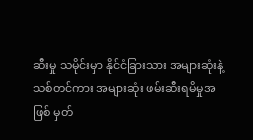ဆီးမှု သမိုင်းမှာ နိုင်ငံခြားသား အများဆုံးနဲ့ သစ်တင်ကား အများဆုံး ဖမ်းဆီးရမိမှုအဖြစ် မှတ်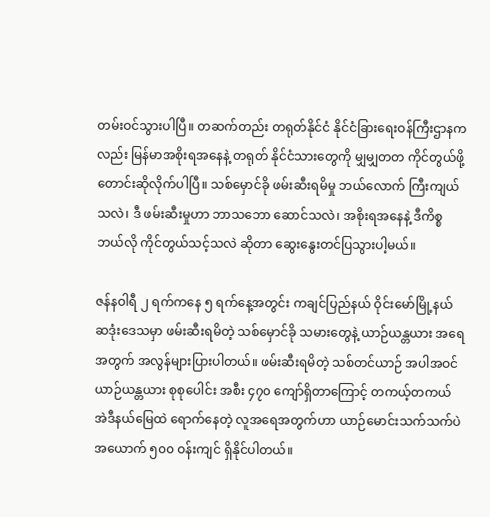တမ်းဝင်သွားပါပြီ။ တဆက်တည်း တရုတ်နိုင်ငံ နိုင်ငံခြားရေးဝန်ကြီးဌာနကလည်း မြန်မာအစိုးရအနေနဲ့ တရုတ် နိုင်ငံသားတွေကို မျှမျှတတ ကိုင်တွယ်ဖို့ တောင်းဆိုလိုက်ပါပြီ။ သစ်မှောင်ခို ဖမ်းဆီးရမိမှု ဘယ်လောက် ကြီးကျယ်သလဲ၊ ဒီ ဖမ်းဆီးမှုဟာ ဘာသဘော ဆောင်သလဲ၊ အစိုးရအနေနဲ့ ဒီကိစ္စ ဘယ်လို ကိုင်တွယ်သင့်သလဲ ဆိုတာ ဆွေးနွေးတင်ပြသွားပါ့မယ်။

ဇန်နဝါရီ ၂ ရက်ကနေ ၅ ရက်နေ့အတွင်း ကချင်ပြည်နယ် ဝိုင်းမော်မြို့နယ် ဆဒုံးဒေသမှာ ဖမ်းဆီးရမိတဲ့ သစ်မှောင်ခို သမားတွေနဲ့ ယာဉ်ယန္တယား အရေအတွက် အလွန်များပြားပါတယ်။ ဖမ်းဆီးရမိတဲ့ သစ်တင်ယာဉ် အပါအဝင် ယာဉ်ယန္တယား စုစုပေါင်း အစီး ၄၇၀ ကျော်ရှိတာကြောင့် တကယ့်တကယ် အဲဒီနယ်မြေထဲ ရောက်နေတဲ့ လူအရေအတွက်ဟာ ယာဉ်မောင်းသက်သက်ပဲ အယောက် ၅၀၀ ဝန်းကျင် ရှိနိုင်ပါတယ်။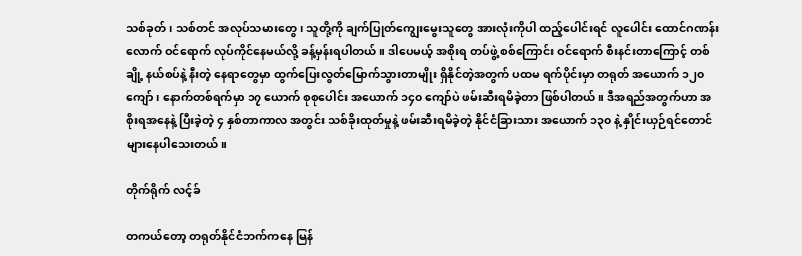သစ်ခုတ်၊ သစ်တင် အလုပ်သမားတွေ၊ သူတို့ကို ချက်ပြုတ်ကျွေးမွေးသူတွေ အားလုံးကိုပါ ထည့်ပေါင်းရင် လူပေါင်း ထောင်ဂဏန်းလောက် ဝင်ရောက် လုပ်ကိုင်နေမယ်လို့ ခန့်မှန်းရပါတယ်။ ဒါပေမယ့် အစိုးရ တပ်ဖွဲ့ စစ်ကြောင်း ဝင်ရောက် စီးနင်းတာကြောင့် တစ်ချို့ နယ်စပ်နဲ့ နီးတဲ့ နေရာတွေမှာ ထွက်ပြေးလွတ်မြောက်သွားတာမျိုး ရှိနိုင်တဲ့အတွက် ပထမ ရက်ပိုင်းမှာ တရုတ် အယောက် ၁၂၀ ကျော်၊ နောက်တစ်ရက်မှာ ၁၇ ယောက် စုစုပေါင်း အယောက် ၁၄၀ ကျော်ပဲ ဖမ်းဆီးရမိခဲ့တာ ဖြစ်ပါတယ်။ ဒီအရည်အတွက်ဟာ အစိုးရအနေနဲ့ ပြီးခဲ့တဲ့ ၄ နှစ်တာကာလ အတွင်း သစ်ခိုးထုတ်မှုနဲ့ ဖမ်းဆီးရမိခဲ့တဲ့ နိုင်ငံခြားသား အယောက် ၁၃၀ နဲ့ နှိုင်းယှဉ်ရင်တောင် များနေပါသေးတယ်။

တိုက်ရိုက် လင့်ခ်

တကယ်တော့ တရုတ်နိုင်ငံဘက်ကနေ မြန်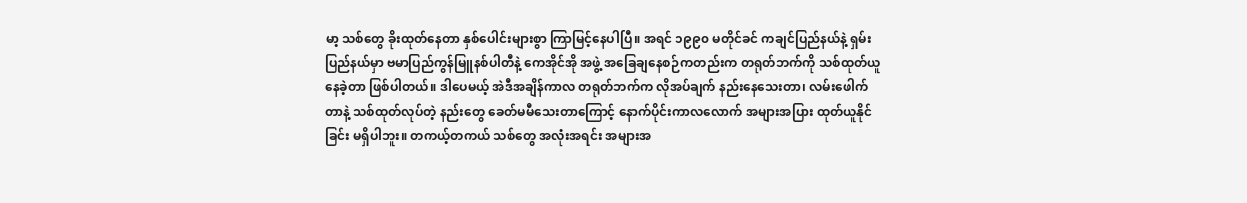မာ့ သစ်တွေ ခိုးထုတ်နေတာ နှစ်ပေါင်းများစွာ ကြာမြင့်နေပါပြီ။ အရင် ၁၉၉၀ မတိုင်ခင် ကချင်ပြည်နယ်နဲ့ ရှမ်းပြည်နယ်မှာ ဗမာပြည်ကွန်မြူနစ်ပါတီနဲ့ ကေအိုင်အို အဖွဲ့ အခြေချနေစဉ်ကတည်းက တရုတ်ဘက်ကို သစ်ထုတ်ယူနေခဲ့တာ ဖြစ်ပါတယ်။ ဒါပေမယ့် အဲဒီအချိန်ကာလ တရုတ်ဘက်က လိုအပ်ချက် နည်းနေသေးတာ၊ လမ်းဖေါက်တာနဲ့ သစ်ထုတ်လုပ်တဲ့ နည်းတွေ ခေတ်မမီသေးတာကြောင့် နောက်ပိုင်းကာလလောက် အများအပြား ထုတ်ယူနိုင်ခြင်း မရှိပါဘူး။ တကယ့်တကယ် သစ်တွေ အလုံးအရင်း အများအ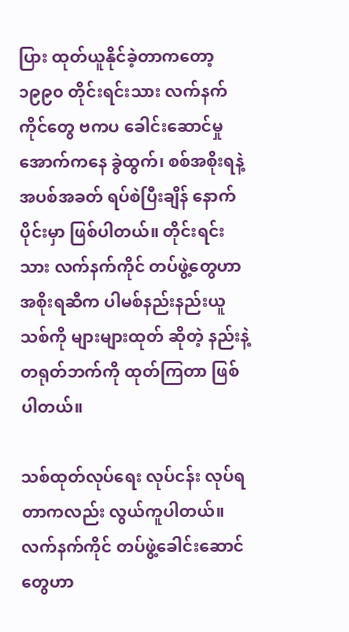ပြား ထုတ်ယူနိုင်ခဲ့တာကတော့ ၁၉၉၀ တိုင်းရင်းသား လက်နက်ကိုင်တွေ ဗကပ ခေါင်းဆောင်မှုအောက်ကနေ ခွဲထွက်၊ စစ်အစိုးရနဲ့ အပစ်အခတ် ရပ်စဲပြီးချိန် နောက်ပိုင်းမှာ ဖြစ်ပါတယ်။ တိုင်းရင်းသား လက်နက်ကိုင် တပ်ဖွဲ့တွေဟာ အစိုးရဆီက ပါမစ်နည်းနည်းယူ သစ်ကို များများထုတ် ဆိုတဲ့ နည်းနဲ့ တရုတ်ဘက်ကို ထုတ်ကြတာ ဖြစ်ပါတယ်။

သစ်ထုတ်လုပ်ရေး လုပ်ငန်း လုပ်ရတာကလည်း လွယ်ကူပါတယ်။ လက်နက်ကိုင် တပ်ဖွဲ့ခေါင်းဆောင်တွေဟာ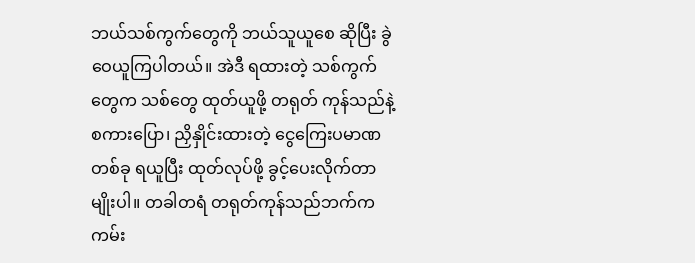ဘယ်သစ်ကွက်တွေကို ဘယ်သူယူစေ ဆိုပြီး ခွဲဝေယူကြပါတယ်။ အဲဒီ ရထားတဲ့ သစ်ကွက်တွေက သစ်တွေ ထုတ်ယူဖို့ တရုတ် ကုန်သည်နဲ့ စကားပြော၊ ညှိနှိုင်းထားတဲ့ ငွေကြေးပမာဏ တစ်ခု ရယူပြီး ထုတ်လုပ်ဖို့ ခွင့်ပေးလိုက်တာမျိုးပါ။ တခါတရံ တရုတ်ကုန်သည်ဘက်က ကမ်း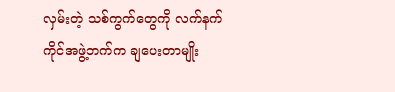လှမ်းတဲ့ သစ်ကွက်တွေကို လက်နက်ကိုင်အဖွဲ့ဘက်က ချပေးတာမျိုး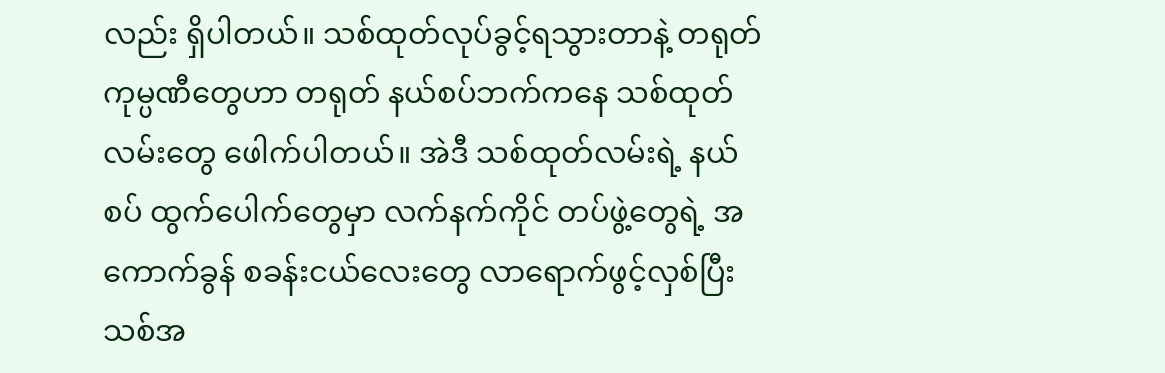လည်း ရှိပါတယ်။ သစ်ထုတ်လုပ်ခွင့်ရသွားတာနဲ့ တရုတ် ကုမ္ပဏီတွေဟာ တရုတ် နယ်စပ်ဘက်ကနေ သစ်ထုတ်လမ်းတွေ ဖေါက်ပါတယ်။ အဲဒီ သစ်ထုတ်လမ်းရဲ့ နယ်စပ် ထွက်ပေါက်တွေမှာ လက်နက်ကိုင် တပ်ဖွဲ့တွေရဲ့ အကောက်ခွန် စခန်းငယ်လေးတွေ လာရောက်ဖွင့်လှစ်ပြီး သစ်အ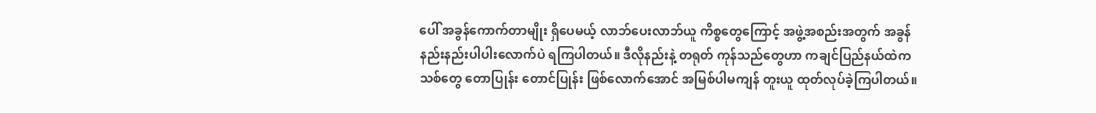ပေါ် အခွန်ကောက်တာမျိုး ရှိပေမယ့် လာဘ်ပေးလာဘ်ယူ ကိစ္စတွေကြောင့် အဖွဲ့အစည်းအတွက် အခွန်နည်းနည်းပါပါးလောက်ပဲ ရကြပါတယ်။ ဒီလိုနည်းနဲ့ တရုတ် ကုန်သည်တွေဟာ ကချင်ပြည်နယ်ထဲက သစ်တွေ တောပြုန်း တောင်ပြုန်း ဖြစ်လောက်အောင် အမြစ်ပါမကျန် တူးယူ ထုတ်လုပ်ခဲ့ကြပါတယ်။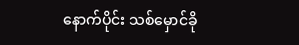နောက်ပိုင်း သစ်မှောင်ခို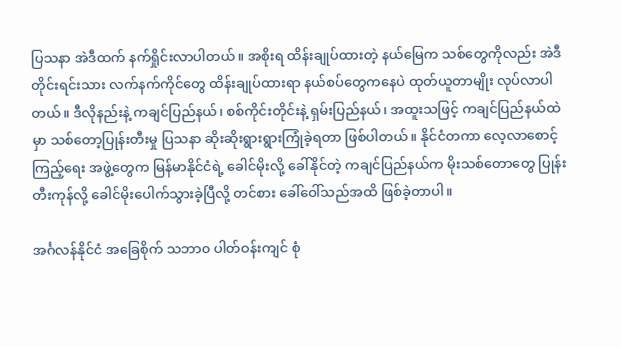ပြသနာ အဲဒီထက် နက်ရှိုင်းလာပါတယ်။ အစိုးရ ထိန်းချုပ်ထားတဲ့ နယ်မြေက သစ်တွေကိုလည်း အဲဒီ တိုင်းရင်းသား လက်နက်ကိုင်တွေ ထိန်းချုပ်ထားရာ နယ်စပ်တွေကနေပဲ ထုတ်ယူတာမျိုး လုပ်လာပါတယ်။ ဒီလိုနည်းနဲ့ ကချင်ပြည်နယ်၊ စစ်ကိုင်းတိုင်းနဲ့ ရှမ်းပြည်နယ်၊ အထူးသဖြင့် ကချင်ပြည်နယ်ထဲမှာ သစ်တော့ပြုန်းတီးမှု ပြသနာ ဆိုးဆိုးရွားရွားကြုံခဲ့ရတာ ဖြစ်ပါတယ်။ နိုင်ငံတကာ လေ့လာစောင့်ကြည့်ရေး အဖွဲ့တွေက မြန်မာနိုင်ငံရဲ့ ခေါင်မိုးလို့ ခေါ်နိုင်တဲ့ ကချင်ပြည်နယ်က မိုးသစ်တောတွေ ပြုန်းတီးကုန်လို့ ခေါင်မိုးပေါက်သွားခဲ့ပြီလို့ တင်စား ခေါ်ဝေါ်သည်အထိ ဖြစ်ခဲ့တာပါ။

အင်္ဂလန်နိုင်ငံ အခြေစိုက် သဘာ၀ ပါတ်ဝန်းကျင် စုံ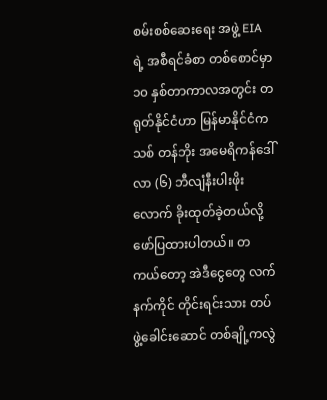စမ်းစစ်ဆေးရေး အဖွဲ့ EIA ရဲ့ အစီရင်ခံစာ တစ်စောင်မှာ ၁၀ နှစ်တာကာလအတွင်း တရုတ်နိုင်ငံဟာ မြန်မာနိုင်ငံက သစ် တန်ဘိုး အမေရိကန်ဒေါ်လာ (၆) ဘီလျံနီးပါးဖိုးလောက် ခိုးထုတ်ခဲ့တယ်လို့ ဖော်ပြထားပါတယ်။ တကယ်တော့ အဲဒီငွေတွေ လက်နက်ကိုင် တိုင်းရင်းသား တပ်ဖွဲ့ခေါင်းဆောင် တစ်ချို့ကလွဲ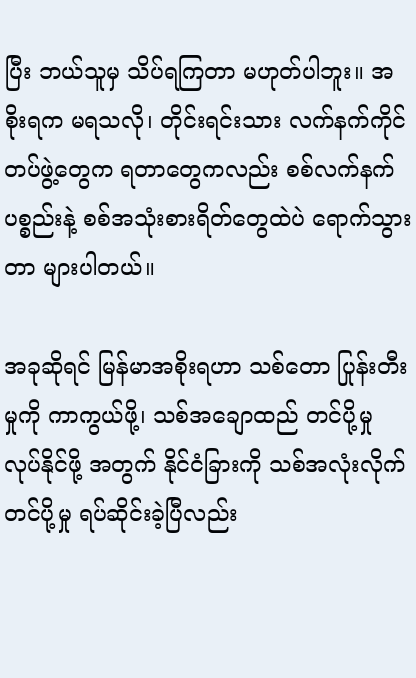ပြီး ဘယ်သူမှ သိပ်ရကြတာ မဟုတ်ပါဘူး။ အစိုးရက မရသလို၊ တိုင်းရင်းသား လက်နက်ကိုင် တပ်ဖွဲ့တွေက ရတာတွေကလည်း စစ်လက်နက်ပစ္စည်းနဲ့ စစ်အသုံးစားရိတ်တွေထဲပဲ ရောက်သွားတာ များပါတယ်။

အခုဆိုရင် မြန်မာအစိုးရဟာ သစ်တော ပြုန်းတီးမှုကို ကာကွယ်ဖို့၊ သစ်အချောထည် တင်ပို့မှု လုပ်နိုင်ဖို့ အတွက် နိုင်ငံခြားကို သစ်အလုံးလိုက် တင်ပို့မှု ရပ်ဆိုင်းခဲ့ပြီလည်း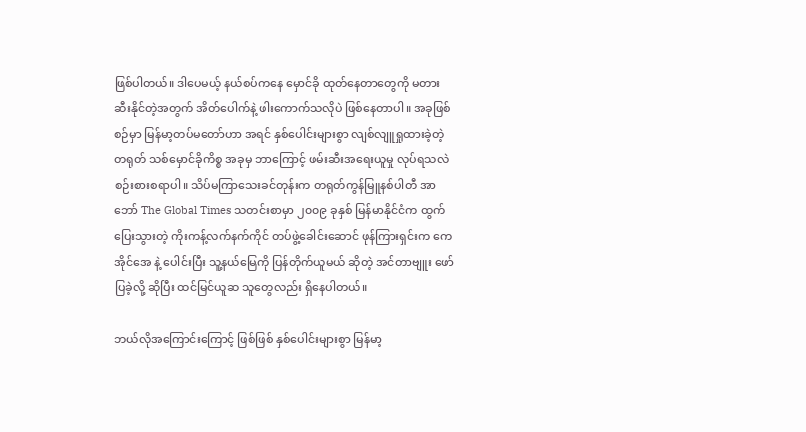ဖြစ်ပါတယ်။ ဒါပေမယ့် နယ်စပ်ကနေ မှောင်ခို ထုတ်နေတာတွေကို မတားဆီးနိုင်တဲ့အတွက် အိတ်ပေါက်နဲ့ ဖါးကောက်သလိုပဲ ဖြစ်နေတာပါ။ အခုဖြစ်စဉ်မှာ မြန်မာ့တပ်မတော်ဟာ အရင် နှစ်ပေါင်းများစွာ လျစ်လျူရှုထားခဲ့တဲ့ တရုတ် သစ်မှောင်ခိုကိစ္စ အခုမှ ဘာကြောင့် ဖမ်းဆီးအရေးယူမှု လုပ်ရသလဲ စဉ်းစားစရာပါ။ သိပ်မကြာသေးခင်တုန်းက တရုတ်ကွန်မြူနစ်ပါတီ အာဘော် The Global Times သတင်းစာမှာ ၂၀၀၉ ခုနှစ် မြန်မာနိုင်ငံက ထွက်ပြေးသွားတဲ့ ကိုးကန့်လက်နက်ကိုင် တပ်ဖွဲ့ခေါင်းဆောင် ဖုန်ကြားရှင်းက ကေအိုင်အေ နဲ့ ပေါင်းပြီး သူ့နယ်မြေကို ပြန်တိုက်ယူမယ် ဆိုတဲ့ အင်တာဗျူး ဖော်ပြခဲ့လို့ ဆိုပြီး ထင်မြင်ယူဆ သူတွေလည်း ရှိနေပါတယ်။

ဘယ်လိုအကြောင်းကြောင့် ဖြစ်ဖြစ် နှစ်ပေါင်းများစွာ မြန်မာ့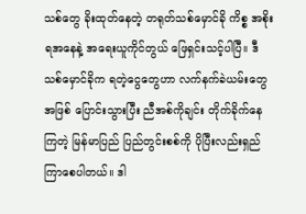သစ်တွေ ခိုးထုတ်နေတဲ့ တရုတ်သစ်မှောင်ခို ကိစ္စ အစိုးရအနေနဲ့ အရေးယူကိုင်တွယ် ဖြေရှင်းသင့်ပါပြီ။ ဒီ သစ်မှောင်ခိုက ရတဲ့ငွေတွေဟာ လက်နက်ခဲယမ်းတွေအဖြစ် ပြောင်းသွားပြီး ညီအစ်ကိုချင်း တိုက်ခိုက်နေကြတဲ့ မြန်မာပြည် ပြည်တွင်းစစ်ကို ပိုပြီးလည်းရှည်ကြာစေပါတယ်။ ဒါ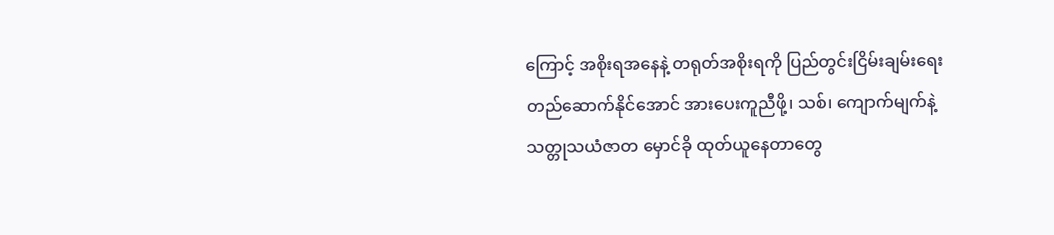ကြောင့် အစိုးရအနေနဲ့ တရုတ်အစိုးရကို ပြည်တွင်းငြိမ်းချမ်းရေး တည်ဆောက်နိုင်အောင် အားပေးကူညီဖို့၊ သစ်၊ ကျောက်မျက်နဲ့ သတ္တုသယံဇာတ မှောင်ခို ထုတ်ယူနေတာတွေ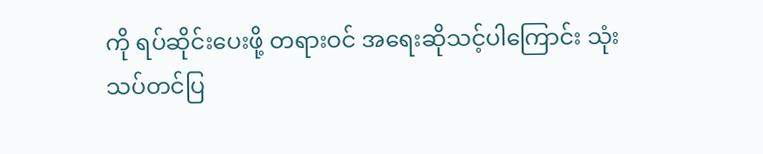ကို ရပ်ဆိုင်းပေးဖို့ တရားဝင် အရေးဆိုသင့်ပါကြောင်း သုံးသပ်တင်ပြ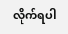လိုက်ရပါ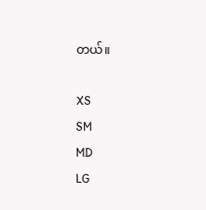တယ်။

XS
SM
MD
LG